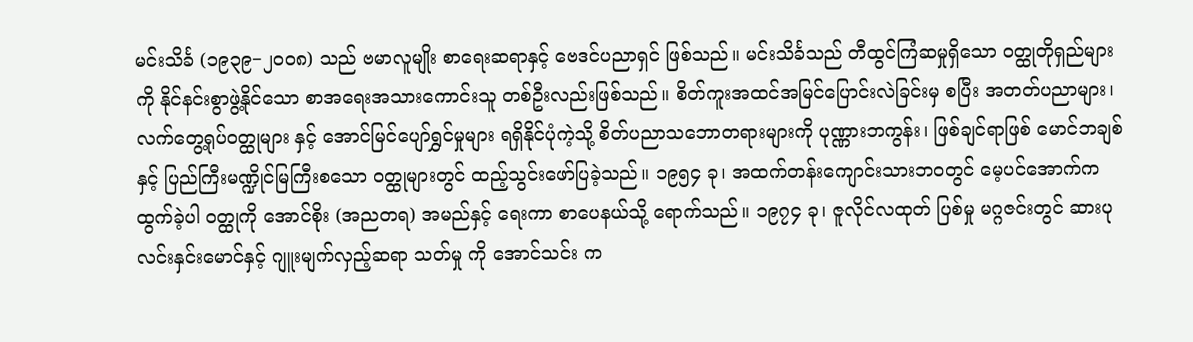မင်းသိင်္ခ (၁၉၃၉−၂၀၀၈) သည် ဗမာလူမျိုး စာရေးဆရာနှင့် ဗေဒင်ပညာရှင် ဖြစ်သည်။ မင်းသိင်္ခသည် တီထွင်ကြံဆမှုရှိသော ဝတ္ထုတိုရှည်များကို နိုင်နင်းစွာဖွဲ့နိုင်သော စာအရေးအသားကောင်းသူ တစ်ဦးလည်းဖြစ်သည်။ စိတ်ကူးအထင်အမြင်ပြောင်းလဲခြင်းမှ စပြီး အတတ်ပညာများ၊ လက်တွေ့ရုပ်ဝတ္ထုများ နှင့် အောင်မြင်ပျော်ရွှင်မှုများ ရရှိနိုင်ပုံကဲ့သို့ စိတ်ပညာသဘောတရားများကို ပုဏ္ဏားဘကွန်း၊ ဖြစ်ချင်ရာဖြစ် မောင်ဘချစ်နှင့် ပြည်ကြီးမဏ္ဍိုင်မြကြီးစသော ဝတ္ထုများတွင် ထည့်သွင်းဖော်ပြခဲ့သည်။ ၁၉၅၄ ခု၊ အထက်တန်းကျောင်းသားဘဝတွင် မေ့ပင်အောက်က ထွက်ခဲ့ပါ ဝတ္ထုကို အောင်စိုး (အညတရ) အမည်နှင့် ရေးကာ စာပေနယ်သို့ ရောက်သည်။ ၁၉၇၄ ခု၊ ဇူလိုင်လထုတ် ပြစ်မှု မဂ္ဂဇင်းတွင် ဆားပုလင်းနှင်းမောင်နှင့် ဂျူးမျက်လှည့်ဆရာ သတ်မှု ကို အောင်သင်း က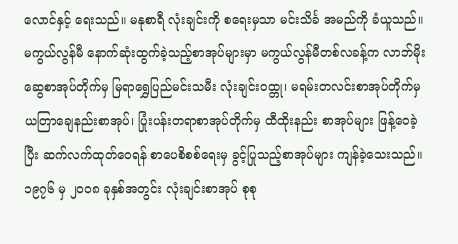လောင်နှင့် ရေးသည်။ မနုစာရီ လုံးချင်းကို စရေးမှသာ မင်းသိင်္ခ အမည်ကို ခံယူသည်။
မကွယ်လွန်မီ နောက်ဆုံးထွက်ခဲ့သည့်စာအုပ်များမှာ မကွယ်လွန်မီတစ်လခန့်က လာဘ်မိုးဆွေစာအုပ်တိုက်မှ မြရာရွှေပြည်မင်းသမီး လုံးချင်းဝထ္တု၊ မရမ်းတလင်းစာအုပ်တိုက်မှ ယတြာချေနည်းစာအုပ်၊ ပြုံးပန်းတရာစာအုပ်တိုက်မှ ထီထိုးနည်း စာအုပ်များ ဖြန့်ဝေခဲ့ပြီး ဆက်လက်ထုတ်ဝေရန် စာပေစိစစ်ရေးမှ ခွင့်ပြုသည့်စာအုပ်များ ကျန်ခဲ့သေးသည်။
၁၉၇၆ မှ ၂၀၀၈ ခုနှစ်အတွင်း လုံးချင်းစာအုပ် စုစု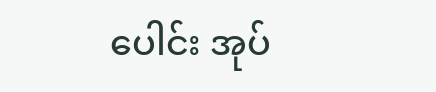ပေါင်း အုပ်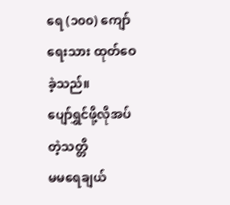ရေ (၁၀၀) ကျော်ရေးသား ထုတ်ဝေခဲ့သည်။
ပျော်ရွှင်ဖို့လိုအပ်တဲ့သတ္တိ
မမရေချယ်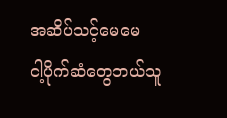အဆိပ်သင့်မေမေ
ငါ့ပိုက်ဆံတွေဘယ်သူ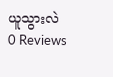ယူသွားလဲ
0 Reviews